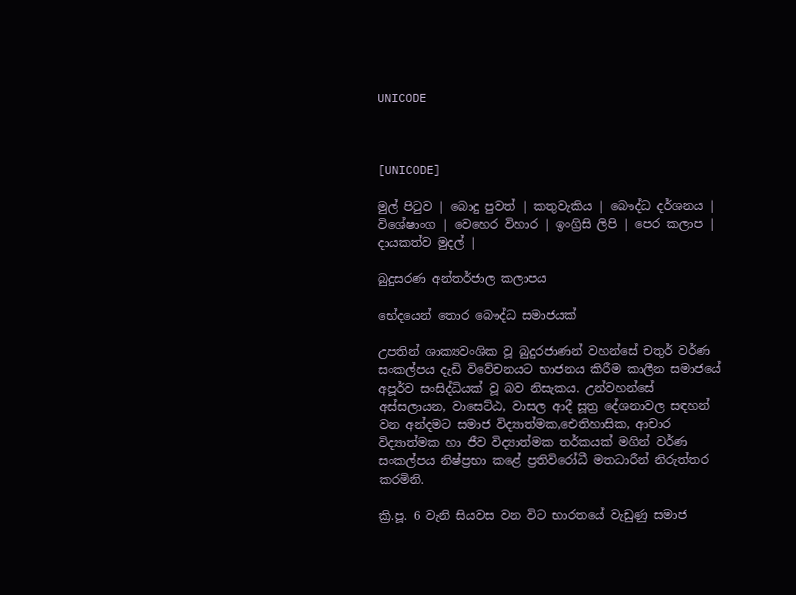UNICODE



[UNICODE]

මුල් පිටුව | බොදු පුවත් | කතුවැකිය | බෞද්ධ දර්ශනය | විශේෂාංග | වෙහෙර විහාර | ඉංග්‍රිසි ලිපි | පෙර කලාප | දායකත්ව මුදල් |

බුදුසරණ අන්තර්ජාල කලාපය

භේදයෙන් තොර බෞද්ධ සමාජයක්

උපතින් ශාක්‍යවංශික වූ බුදුරජාණන් වහන්සේ චතුර් වර්ණ සංකල්පය දැඩි විවේචනයට භාජනය කිරීම කාලීන සමාජයේ අපූර්ව සංසිද්ධියක් වූ බව නිසැකය. උන්වහන්සේ අස්සලායන, වාසෙට්ඨ, වාසල ආදී සූත්‍ර දේශනාවල සඳහන් වන අන්දමට සමාජ විද්‍යාත්මක,ඓතිහාසික, ආචාර විද්‍යාත්මක හා ජීව විද්‍යාත්මක තර්කයක් මගින් වර්ණ සංකල්පය නිෂ්ප්‍රභා කළේ ප්‍රතිවිරෝධී මතධාරීන් නිරුත්තර කරමිනි.

ක්‍රි.පූ. 6 වැනි සියවස වන විට භාරතයේ වැඩුණු සමාජ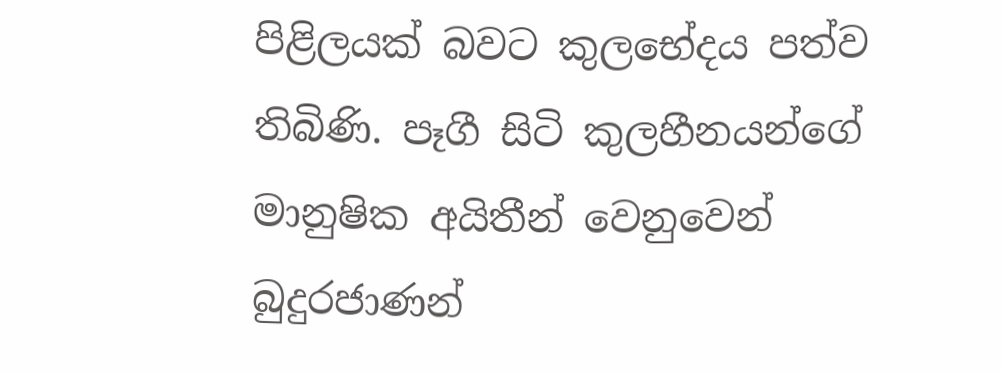පිළිලයක් බවට කුලභේදය පත්ව තිබිණි. පෑගී සිටි කුලහීනයන්ගේ මානුෂික අයිතීන් වෙනුවෙන් බුදුරජාණන්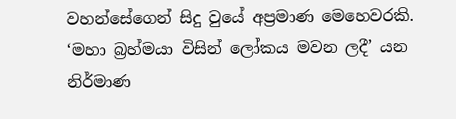වහන්සේගෙන් සිදු වුයේ අප්‍රමාණ මෙහෙවරකි. ‘මහා බ්‍රහ්මයා විසින් ලෝකය මවන ලදී’ යන නිර්මාණ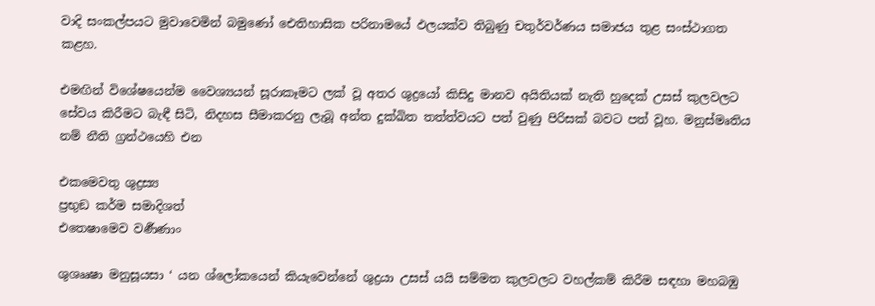වාදි සංකල්පයට මුවාවෙමින් බමුණෝ ඓතිහාසික පරිනාමයේ ඵලයක්ව තිබුණු චතුර්වර්ණය සමාජය තුළ සංස්ථාගත කළහ.

එමඟින් විශේෂයෙන්ම වෛශ්‍යයන් සූරාකෑමට ලක් වූ අතර ශුද්‍රයෝ කිසිදු මානව අයිතියක් නැති හුදෙක් උසස් කුලවලට සේවය කිරීමට බැඳී සිටි, නිදහස සීමාකරනු ලැබූ අන්ත දුක්ඛිත තත්ත්වයට පත් වුණු පිරිසක් බවට පත් වූහ. මනුස්මෘතිය නම් නීති ග්‍රන්ථයෙහි එන

එකමෙවතු ශුද්‍රස්‍ය
ප්‍රභුඞ කර්ම සමාදිශත්
එතෙෂාමෙව වර්‍ණණාං

ශුශෲෂා මනුසූයසා ‘ යන ශ්ලෝකයෙන් කියැවෙන්නේ ශුද්‍රයා උසස් යයි සම්මත කුලවලට වහල්කම් කිරීම සඳහා මහබඹු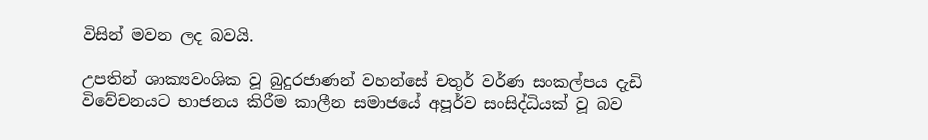විසින් මවන ලද බවයි.

උපතින් ශාක්‍යවංශික වූ බුදුරජාණන් වහන්සේ චතුර් වර්ණ සංකල්පය දැඩි විවේචනයට භාජනය කිරීම කාලීන සමාජයේ අපූර්ව සංසිද්ධියක් වූ බව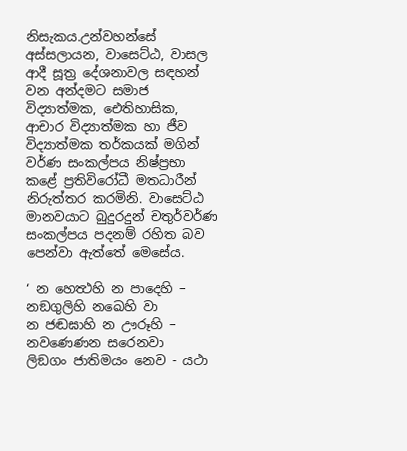නිසැකය.උන්වහන්සේ අස්සලායන, වාසෙට්ඨ, වාසල ආදී සූත්‍ර දේශනාවල සඳහන් වන අන්දමට සමාජ විද්‍යාත්මක, ඓතිහාසික, ආචාර විද්‍යාත්මක හා ජීව විද්‍යාත්මක තර්කයක් මගින් වර්ණ සංකල්පය නිෂ්ප්‍රභා කළේ ප්‍රතිවිරෝධී මතධාරීන් නිරුත්තර කරමිනි. වාසෙට්ඨ මානවයාට බුදුරදුන් චතුර්වර්ණ සංකල්පය පදනම් රහිත බව පෙන්වා ඇත්තේ මෙසේය.

‘ න හෙත්‍ථහි න පාදෙහි – නඞගුලිහි නඛෙහි වා
න ජඬඝාහි න ඌරූහි – නවණෙණන සරෙනවා
ලිඞගං ජාතිමයං නෙව - යථා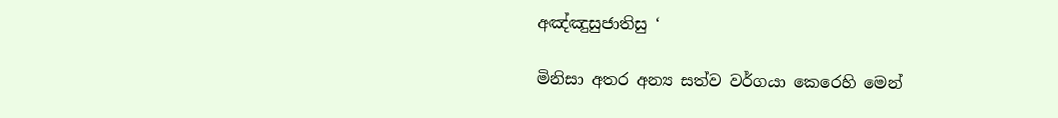අඤ්ඤුසුජාතිසු ‘

මිනිසා අතර අන්‍ය සත්ව වර්ගයා කෙරෙහි මෙන්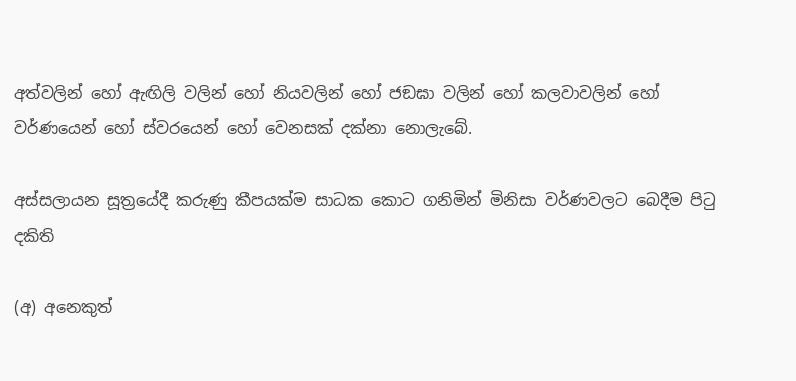අත්වලින් හෝ ඇඟිලි වලින් හෝ නියවලින් හෝ ජඞඝා වලින් හෝ කලවාවලින් හෝ වර්ණයෙන් හෝ ස්වරයෙන් හෝ වෙනසක් දක්නා නොලැබේ.

අස්සලායන සූත්‍රයේදී කරුණු කීපයක්ම සාධක කොට ගනිමින් මිනිසා වර්ණවලට බෙදීම පිටු දකිති

(අ) අනෙකුත්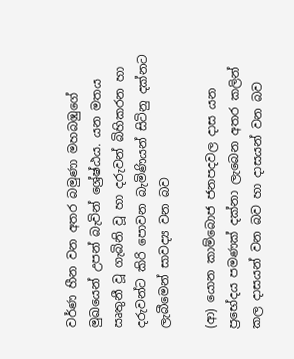වර්ණ හීන වන අතර බමුණා මහබඹුගේ මුඛයෙන් උපන් බැවින් ශ්‍රේෂ්ඨය. යන මතය ඍතුනී වූ ගැබිනි වූ හා දරුවන් බිහිකරන හා දරුවන්ට කිරි පොවන බැමිණියන් සිටිනු දක්නට ලැබීමෙන් සාවද්‍ය වන බව

(ආ) යොන කාම්බොජ ජනපදවල දාස යන ප්‍රභේදය පමණක් දක්නා ලැබෙන අතර කලින් කල දාසයන් වන බව හා දාසයන් වන බව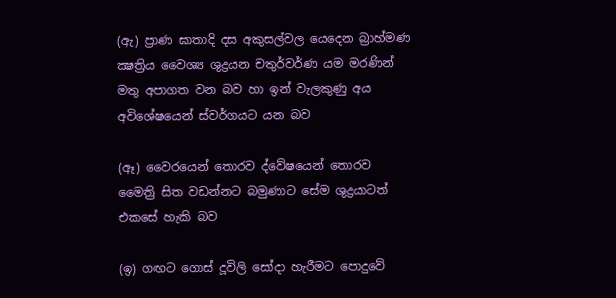(ඇ) ප්‍රාණ ඝාතාදි දස අකුසල්වල යෙදෙන බ්‍රාහ්මණ ක්‍ෂත්‍රිය වෛශ්‍ය ශුද්‍රයන චතුර්වර්ණ යම මරණින් මතු අපාගත වන බව හා ඉන් වැලකුණු අය අවිශේෂයෙන් ස්වර්ගයට යන බව

(ඈ) වෛරයෙන් තොරව ද්වේෂයෙන් තොරව මෛත්‍රි සිත වඩන්නට බමුණාට සේම ශුද්‍රයාටත් එකසේ හැකි බව

(ඉ) ගඟට ගොස් දූවිලි සෝදා හැරීමට පොදුවේ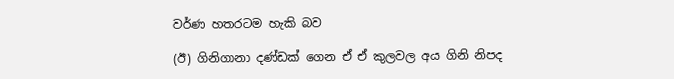වර්ණ හතරටම හැකි බව

(ඊ) ගිනිගානා දණ්ඩක් ගෙන ඒ ඒ කුලවල අය ගිනි නිපද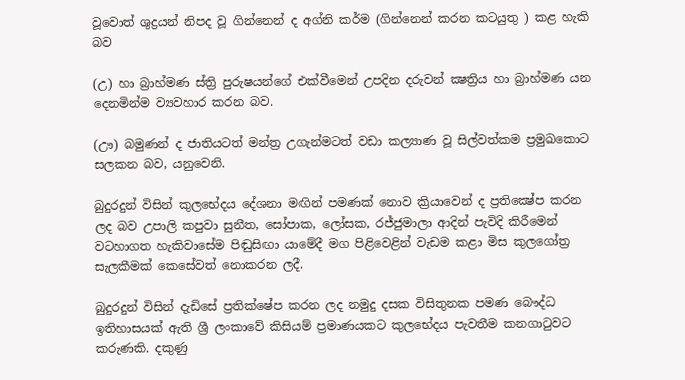වූවොත් ශුද්‍රයන් නිපද වූ ගින්නෙන් ද අග්නි කර්ම (ගින්නෙන් කරන කටයුතු ) කළ හැකි බව

(උ) හා බ්‍රාහ්මණ ස්ත්‍රි පුරුෂයන්ගේ එක්වීමෙන් උපදින දරුවන් ක්‍ෂත්‍රිය හා බ්‍රාහ්මණ යන දෙනමින්ම ව්‍යවහාර කරන බව.

(ඌ) බමුණන් ද ජාතියටත් මන්ත්‍ර උගැන්මටත් වඩා කල්‍යාණ වූ සිල්වත්කම ප්‍රමුඛකොට සලකන බව, යනුවෙනි.

බුදුරදුන් විසින් කුලභේදය දේශනා මඟින් පමණක් නොව ක්‍රියාවෙන් ද ප්‍රතික්‍ෂේප කරන ලද බව උපාලි කපුවා සුනීත, සෝපාක, ලෝසක, රජ්ජුමාලා ආදින් පැවිදි කිරීමෙන් වටහාගත හැකිවාසේම පිඬුසිඟා යාමේදී මග පිළිවෙළින් වැඩම කළා මිස කුලගෝත්‍ර සැලකීමක් කෙසේවත් නොකරන ලදී.

බුදුරදුන් විසින් දැඩිසේ ප්‍රතික්ෂේප කරන ලද නමුදු දසක විසිතුනක පමණ බෞද්ධ ඉතිහාසයක් ඇති ශ්‍රී ලංකාවේ කිසියම් ප්‍රමාණයකට කුලභේදය පැවතීම කනගාටුවට කරුණකි. දකුණු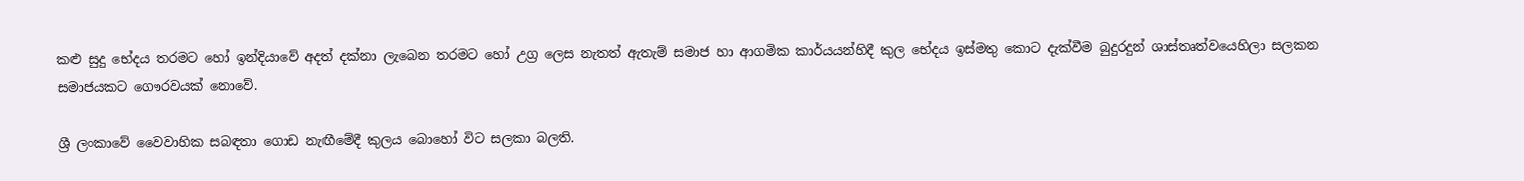කළු සුදු භේදය තරමට හෝ ඉන්දියාවේ අදත් දක්නා ලැබෙන තරමට හෝ උග්‍ර ලෙස නැතත් ඇතැම් සමාජ හා ආගමික කාර්යයන්හිදී කුල භේදය ඉස්මතු කොට දැක්වීම බුදුරදුන් ශාස්තෘත්වයෙහිලා සලකන සමාජයකට ගෞරවයක් නොවේ.

ශ්‍රී ලංකාවේ වෛවාහික සබඳතා ගොඩ නැඟීමේදී කුලය බොහෝ විට සලකා බලති.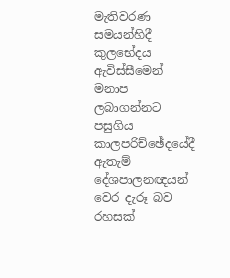මැතිවරණ සමයන්හිදී කුලභේදය ඇවිස්සීමෙන් මනාප ලබාගන්නට පසුගිය කාලපරිච්ඡේදයේදී ඇතැම් දේශපාලනඥයන් වෙර දැරූ බව රහසක්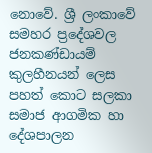නොවේ. ශ්‍රී ලංකාවේ සමහර ප්‍රදේශවල ජනකණ්ඩායම් කුලහීනයන් ලෙස පහත් කොට සලකා සමාජ ආගමික හා දේශපාලන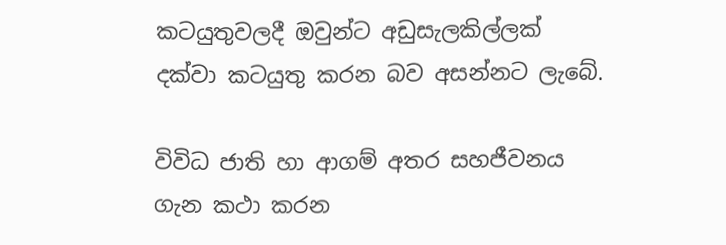කටයුතුවලදී ඔවුන්ට අඩුසැලකිල්ලක් දක්වා කටයුතු කරන බව අසන්නට ලැබේ.

විවිධ ජාති හා ආගම් අතර සහජීවනය ගැන කථා කරන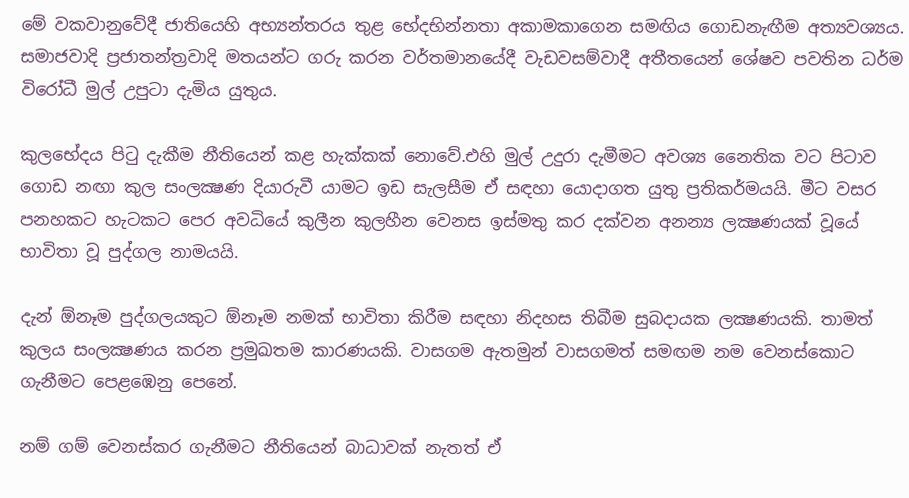මේ වකවානුවේදී ජාතියෙහි අභ්‍යන්තරය තුළ භේදභින්නතා අකාමකාගෙන සමඟිය ගොඩනැඟීම අත්‍යවශ්‍යය. සමාජවාදි ප්‍රජාතන්ත්‍රවාදි මතයන්ට ගරු කරන වර්තමානයේදී වැඩවසම්වාදී අතීතයෙන් ශේෂව පවතින ධර්ම විරෝධී මුල් උපුටා දැමිය යුතුය.

කුලභේදය පිටු දැකීම නීතියෙන් කළ හැක්කක් නොවේ.එහි මුල් උදුරා දැමීමට අවශ්‍ය නෛතික වට පිටාව ගොඩ නඟා කුල සංලක්‍ෂණ දියාරුවී යාමට ඉඩ සැලසීම ඒ සඳහා යොදාගත යුතු ප්‍රතිකර්මයයි. මීට වසර පනහකට හැටකට පෙර අවධියේ කුලීන කුලහීන වෙනස ඉස්මතු කර දක්වන අනන්‍ය ලක්‍ෂණයක් වූයේ භාවිතා වූ පුද්ගල නාමයයි.

දැන් ඕනෑම පුද්ගලයකුට ඕනෑම නමක් භාවිතා කිරීම සඳහා නිදහස තිබීම සුබදායක ලක්‍ෂණයකි. තාමත් කුලය සංලක්‍ෂණය කරන ප්‍රමුඛතම කාරණයකි. වාසගම ඇතමුන් වාසගමත් සමඟම නම වෙනස්කොට ගැනීමට පෙළඹෙනු පෙනේ.

නම් ගම් වෙනස්කර ගැනීමට නීතියෙන් බාධාවක් නැතත් ඒ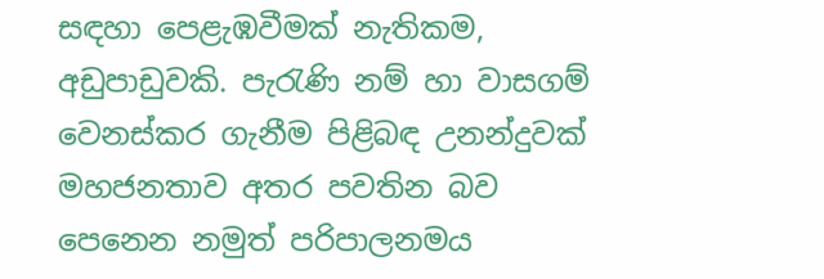සඳහා පෙළැඹවීමක් නැතිකම, අඩුපාඩුවකි. පැරැණි නම් හා වාසගම් වෙනස්කර ගැනීම පිළිබඳ උනන්දුවක් මහජනතාව අතර පවතින බව පෙනෙන නමුත් පරිපාලනමය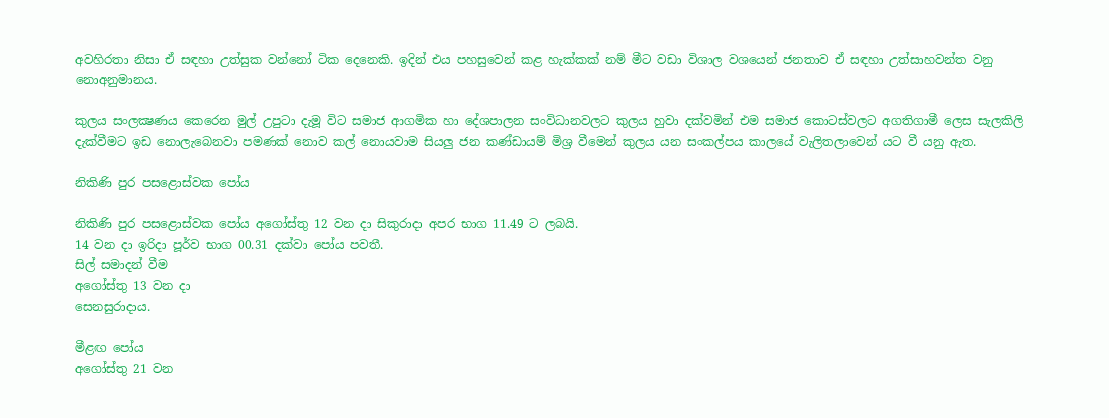අවහිරතා නිසා ඒ සඳහා උත්සුක වන්නෝ ටික දෙනෙකි. ඉදින් එය පහසුවෙන් කළ හැක්කක් නම් මීට වඩා විශාල වශයෙන් ජනතාව ඒ සඳහා උත්සාහවන්ත වනු නොඅනුමානය.

කුලය සංලක්‍ෂණය කෙරෙන මුල් උපුටා දැමූ විට සමාජ ආගමික හා දේශපාලන සංවිධානවලට කුලය හුවා දක්වමින් එම සමාජ කොටස්වලට අගතිගාමී ලෙස සැලකිලි දැක්වීමට ඉඩ නොලැබෙනවා පමණක් නොව කල් නොයවාම සියලු ජන කණ්ඩායම් මිශ්‍ර වීමෙන් කුලය යන සංකල්පය කාලයේ වැලිතලාවෙන් යට වී යනු ඇත.

නිකිණි පුර පසළොස්වක පෝය

නිකිණි පුර පසළොස්වක පෝය අගෝස්තු 12 වන දා සිකුරාදා අපර භාග 11.49 ට ලබයි.
14 වන දා ඉරිදා පූර්ව භාග 00.31 දක්වා පෝය පවතී.
සිල් සමාදන් වීම
අගෝස්තු 13 වන දා
සෙනසුරාදාය.

මීළඟ පෝය
අගෝස්තු 21 වන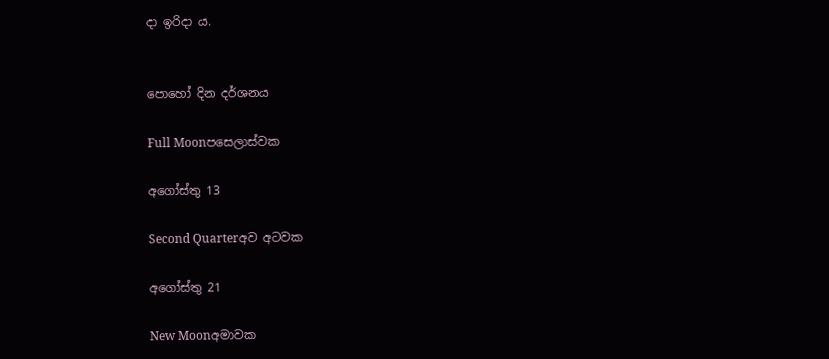දා ඉරිදා ය.


පොහෝ දින දර්ශනය

Full Moonපසෙලාස්වක

අගෝස්තු 13

Second Quarterඅව අටවක

අගෝස්තු 21

New Moonඅමාවක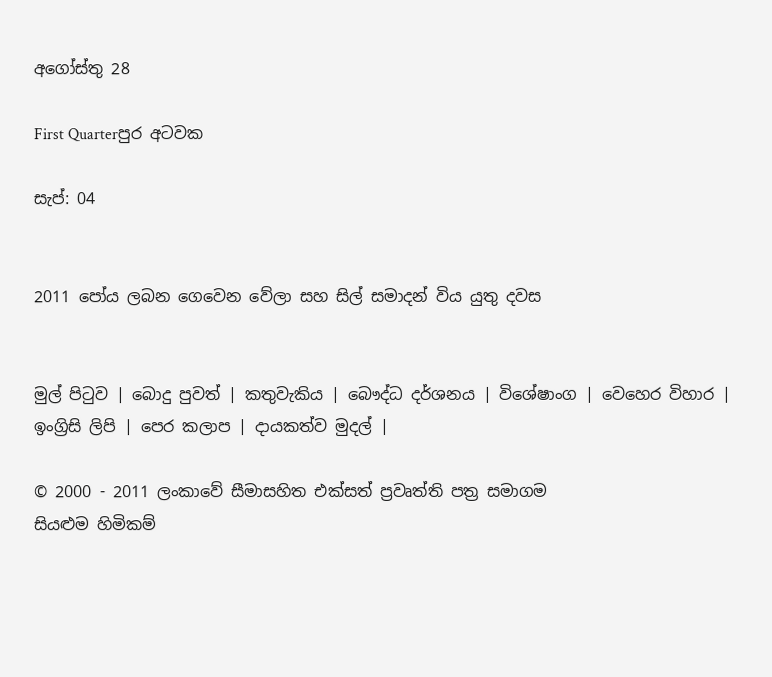අගෝස්තු 28

First Quarterපුර අටවක

සැප්: 04


2011 පෝය ලබන ගෙවෙන වේලා සහ සිල් සමාදන් විය යුතු දවස


මුල් පිටුව | බොදු පුවත් | කතුවැකිය | බෞද්ධ දර්ශනය | විශේෂාංග | වෙහෙර විහාර | ඉංග්‍රිසි ලිපි | පෙර කලාප | දායකත්ව මුදල් |

© 2000 - 2011 ලංකාවේ සීමාසහිත එක්සත් ප්‍රවෘත්ති පත්‍ර සමාගම
සියළුම හිමිකම්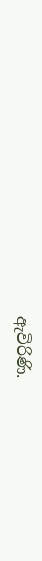ඇවිරිණි.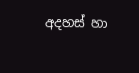අදහස් හා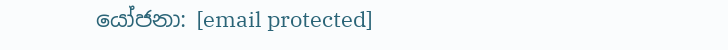යෝජනා: [email protected]